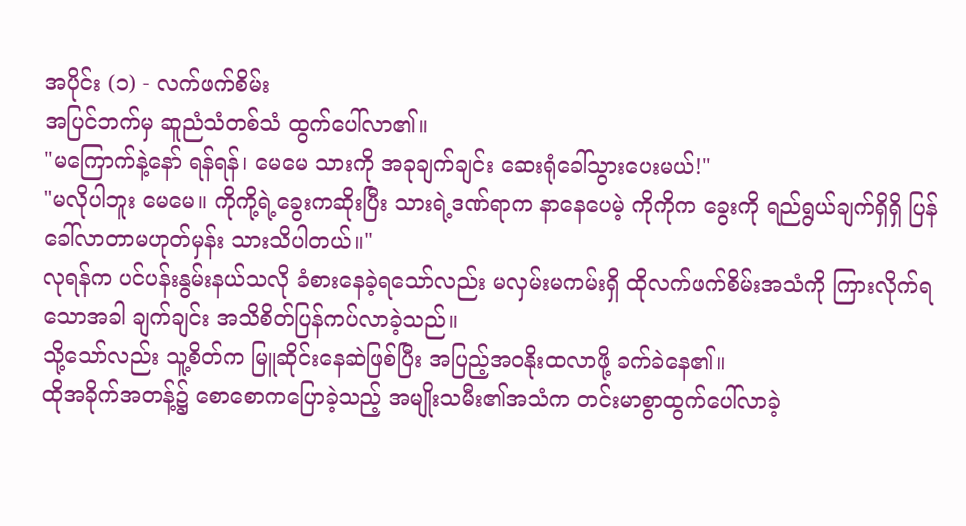အပိုင်း (၁) - လက်ဖက်စိမ်း
အပြင်ဘက်မှ ဆူညံသံတစ်သံ ထွက်ပေါ်လာ၏။
"မကြောက်နဲ့နော် ရန်ရန်၊ မေမေ သားကို အခုချက်ချင်း ဆေးရုံခေါ်သွားပေးမယ်!"
"မလိုပါဘူး မေမေ။ ကိုကို့ရဲ့ခွေးကဆိုးပြီး သားရဲ့ဒဏ်ရာက နာနေပေမဲ့ ကိုကိုက ခွေးကို ရည်ရွယ်ချက်ရှိရှိ ပြန်ခေါ်လာတာမဟုတ်မှန်း သားသိပါတယ်။"
လုရန်က ပင်ပန်းနွမ်းနယ်သလို ခံစားနေခဲ့ရသော်လည်း မလှမ်းမကမ်းရှိ ထိုလက်ဖက်စိမ်းအသံကို ကြားလိုက်ရသောအခါ ချက်ချင်း အသိစိတ်ပြန်ကပ်လာခဲ့သည်။
သို့သော်လည်း သူ့စိတ်က မြူဆိုင်းနေဆဲဖြစ်ပြီး အပြည့်အဝနိုးထလာဖို့ ခက်ခဲနေ၏။
ထိုအခိုက်အတန့်၌ စောစောကပြောခဲ့သည့် အမျိုးသမီး၏အသံက တင်းမာစွာထွက်ပေါ်လာခဲ့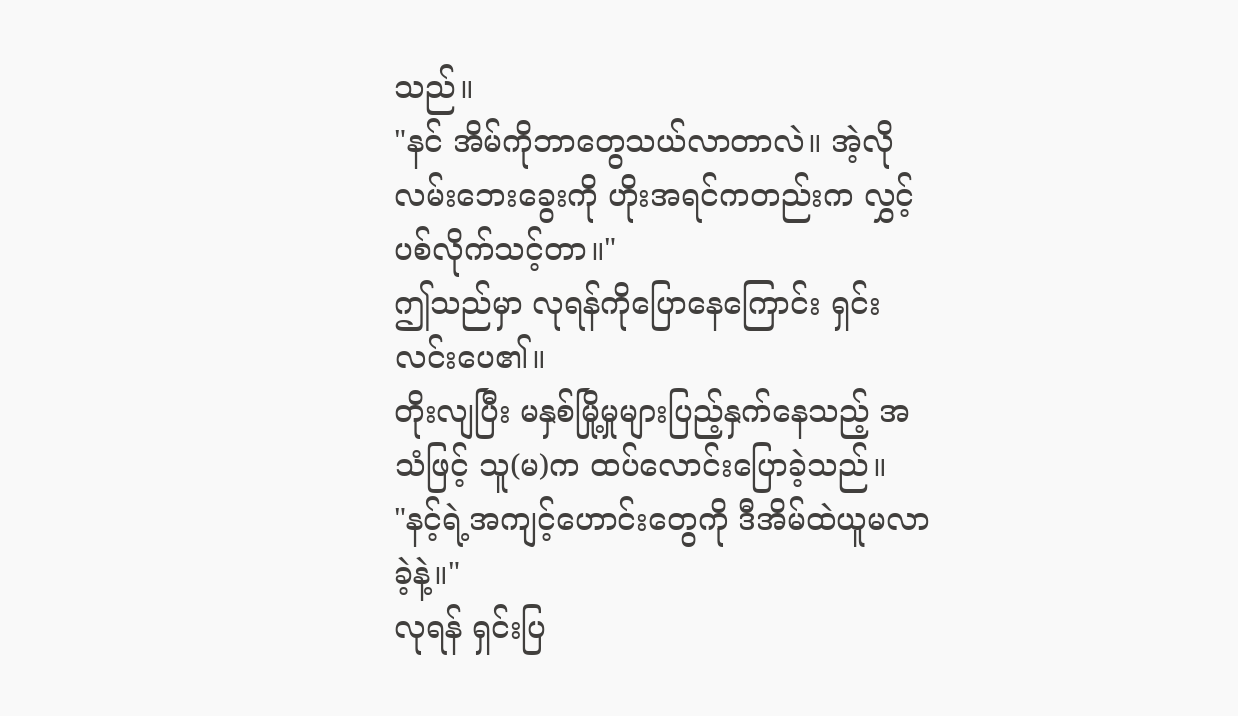သည်။
"နင် အိမ်ကိုဘာတွေသယ်လာတာလဲ။ အဲ့လိုလမ်းဘေးခွေးကို ဟိုးအရင်ကတည်းက လွှင့်ပစ်လိုက်သင့်တာ။"
ဤသည်မှာ လုရန်ကိုပြောနေကြောင်း ရှင်းလင်းပေ၏။
တိုးလျပြီး မနှစ်မြို့မှုများပြည့်နှက်နေသည့် အသံဖြင့် သူ(မ)က ထပ်လောင်းပြောခဲ့သည်။
"နင့်ရဲ့အကျင့်ဟောင်းတွေကို ဒီအိမ်ထဲယူမလာခဲ့နဲ့။"
လုရန် ရှင်းပြ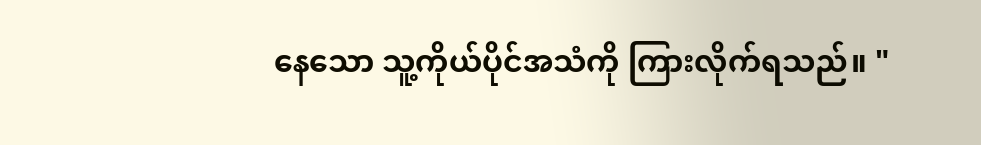နေသော သူ့ကိုယ်ပိုင်အသံကို ကြားလိုက်ရသည်။ "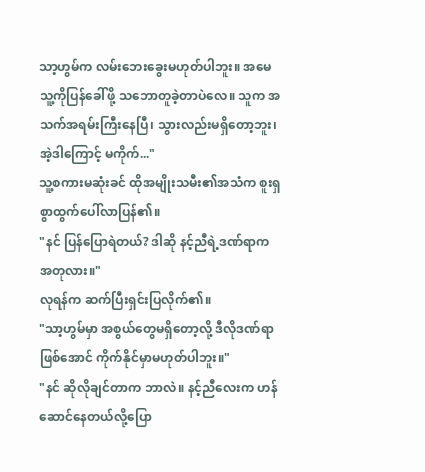သာ့ဟွမ်က လမ်းဘေးခွေးမဟုတ်ပါဘူး။ အမေ သူ့ကိုပြန်ခေါ်ဖို့ သဘောတူခဲ့တာပဲလေ။ သူက အသက်အရမ်းကြီးနေပြီ၊ သွားလည်းမရှိတော့ဘူး၊ အဲ့ဒါကြောင့် မကိုက်..."
သူ့စကားမဆုံးခင် ထိုအမျိုးသမီး၏အသံက စူးရှစွာထွက်ပေါ်လာပြန်၏။
"နင် ပြန်ပြောရဲတယ်? ဒါဆို နင့်ညီရဲ့ဒဏ်ရာက အတုလား။"
လုရန်က ဆက်ပြီးရှင်းပြလိုက်၏။
"သာ့ဟွမ်မှာ အစွယ်တွေမရှိတော့လို့ ဒီလိုဒဏ်ရာဖြစ်အောင် ကိုက်နိုင်မှာမဟုတ်ပါဘူး။"
"နင် ဆိုလိုချင်တာက ဘာလဲ။ နင့်ညီလေးက ဟန်ဆောင်နေတယ်လို့ပြော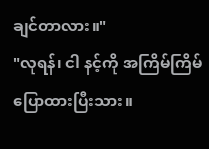ချင်တာလား။"
"လုရန်၊ ငါ နင့်ကို အကြိမ်ကြိမ်ပြောထားပြီးသား။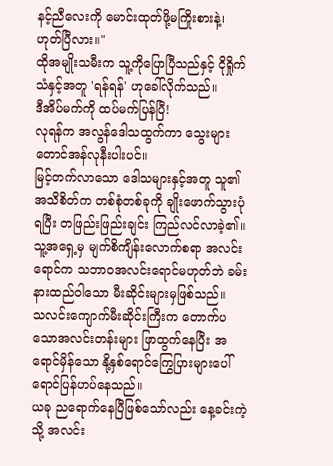နင့်ညီလေးကို မောင်းထုတ်ဖို့မကြိုးစားနဲ့၊ ဟုတ်ပြီလား။"
ထိုအမျိုးသမီးက သူ့ကိုပြောပြီသည်နှင့် ငိုရှိုက်သံနှင့်အတူ 'ရန်ရန်' ဟုခေါ်လိုက်သည်။
ဒီအိပ်မက်ကို ထပ်မက်ပြန်ပြီ!
လုရန်က အလွန်ဒေါသထွက်ကာ သွေးများတောင်အန်လုနီးပါးပင်။
မြင့်တက်လာသော ဒေါသများနှင့်အတူ သူ၏အသိစိတ်က တစ်စုံတစ်ခုကို ချိုးဖောက်သွားပုံရပြီး တဖြည်းဖြည်းချင်း ကြည်လင်လာခဲ့၏။
သူ့အရှေ့မှ မျက်စိကျိန်းလောက်စရာ အလင်းရောင်က သဘာဝအလင်းရောင်မဟုတ်ဘဲ ခမ်းနားထည်ဝါသော မီးဆိုင်းများမှဖြစ်သည်။
သလင်းကျောက်မီးဆိုင်းကြီးက တောက်ပသောအလင်းတန်းများ ဖြာထွက်နေပြီး အရောင်မှိန်သော နို့နှစ်ရောင်ကြွေပြားများပေါ် ရောင်ပြန်ဟပ်နေသည်။
ယခု ညရောက်နေပြီဖြစ်သော်လည်း နေ့ခင်းကဲ့သို့ အလင်း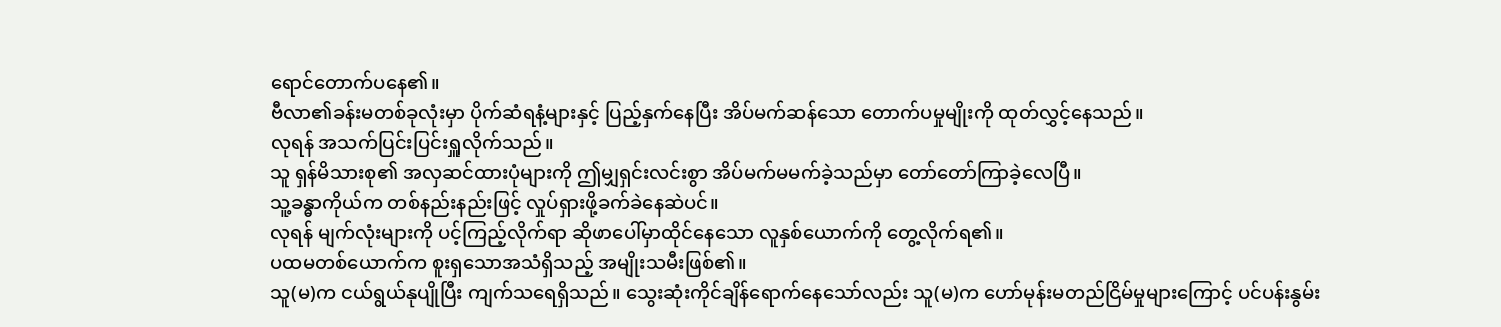ရောင်တောက်ပနေ၏။
ဗီလာ၏ခန်းမတစ်ခုလုံးမှာ ပိုက်ဆံရနံ့များနှင့် ပြည့်နှက်နေပြီး အိပ်မက်ဆန်သော တောက်ပမှုမျိုးကို ထုတ်လွှင့်နေသည်။
လုရန် အသက်ပြင်းပြင်းရှူလိုက်သည်။
သူ ရှန်မိသားစု၏ အလှဆင်ထားပုံများကို ဤမျှရှင်းလင်းစွာ အိပ်မက်မမက်ခဲ့သည်မှာ တော်တော်ကြာခဲ့လေပြီ။
သူ့ခန္ဓာကိုယ်က တစ်နည်းနည်းဖြင့် လှုပ်ရှားဖို့ခက်ခဲနေဆဲပင်။
လုရန် မျက်လုံးများကို ပင့်ကြည့်လိုက်ရာ ဆိုဖာပေါ်မှာထိုင်နေသော လူနှစ်ယောက်ကို တွေ့လိုက်ရ၏။
ပထမတစ်ယောက်က စူးရှသောအသံရှိသည့် အမျိုးသမီးဖြစ်၏။
သူ(မ)က ငယ်ရွယ်နုပျိုပြီး ကျက်သရေရှိသည်။ သွေးဆုံးကိုင်ချိန်ရောက်နေသော်လည်း သူ(မ)က ဟော်မုန်းမတည်ငြိမ်မှုများကြောင့် ပင်ပန်းနွမ်း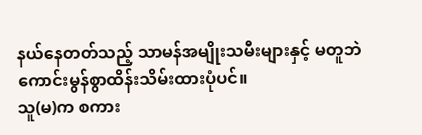နယ်နေတတ်သည့် သာမန်အမျိုးသမီးများနှင့် မတူဘဲ ကောင်းမွန်စွာထိန်းသိမ်းထားပုံပင်။
သူ(မ)က စကား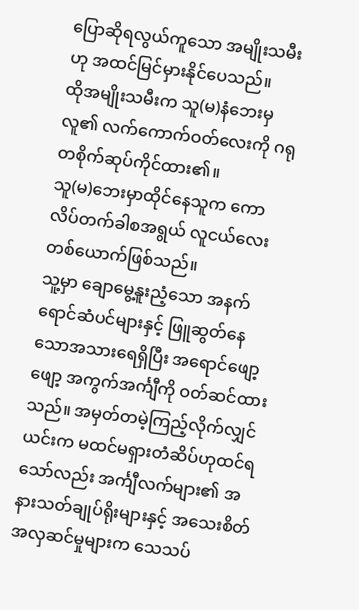ပြောဆိုရလွယ်ကူသော အမျိုးသမီးဟု အထင်မြင်မှားနိုင်ပေသည်။
ထိုအမျိုးသမီးက သူ(မ)နံဘေးမှလူ၏ လက်ကောက်ဝတ်လေးကို ဂရုတစိုက်ဆုပ်ကိုင်ထား၏။
သူ(မ)ဘေးမှာထိုင်နေသူက ကောလိပ်တက်ခါစအရွယ် လူငယ်လေးတစ်ယောက်ဖြစ်သည်။
သူ့မှာ ချောမွေ့နူးညံ့သော အနက်ရောင်ဆံပင်များနှင့် ဖြူဆွတ်နေသောအသားရေရှိပြီး အရောင်ဖျော့ဖျော့ အကွက်အင်္ကျီကို ဝတ်ဆင်ထားသည်။ အမှတ်တမဲ့ကြည့်လိုက်လျှင် ယင်းက မထင်မရှားတံဆိပ်ဟုထင်ရသော်လည်း အင်္ကျီလက်များ၏ အနားသတ်ချုပ်ရိုးများနှင့် အသေးစိတ်အလှဆင်မှုများက သေသပ်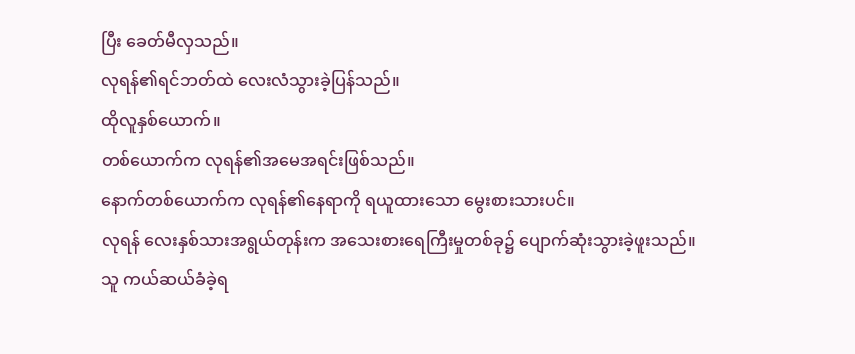ပြီး ခေတ်မီလှသည်။
လုရန်၏ရင်ဘတ်ထဲ လေးလံသွားခဲ့ပြန်သည်။
ထိုလူနှစ်ယောက်။
တစ်ယောက်က လုရန်၏အမေအရင်းဖြစ်သည်။
နောက်တစ်ယောက်က လုရန်၏နေရာကို ရယူထားသော မွေးစားသားပင်။
လုရန် လေးနှစ်သားအရွယ်တုန်းက အသေးစားရေကြီးမှုတစ်ခု၌ ပျောက်ဆုံးသွားခဲ့ဖူးသည်။
သူ ကယ်ဆယ်ခံခဲ့ရ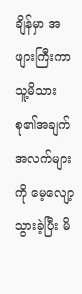ချိန်မှာ အဖျားကြီးကာ သူ့မိသားစု၏အချက်အလက်များကို မေ့လျော့သွားခဲ့ပြီး မိ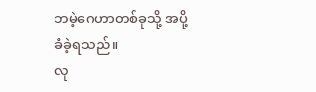ဘမဲ့ဂေဟာတစ်ခုသို့ အပို့ခံခဲ့ရသည်။
လု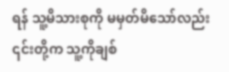ရန် သူ့မိသားစုကို မမှတ်မိသော်လည်း ၎င်းတို့က သူ့ကိုချစ်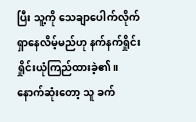ပြီး သူ့ကို သေချာပေါက်လိုက်ရှာနေလိမ့်မည်ဟု နက်နက်ရှိုင်းရှိုင်းယုံကြည်ထားခဲ့၏။
နောက်ဆုံးတော့ သူ ခက်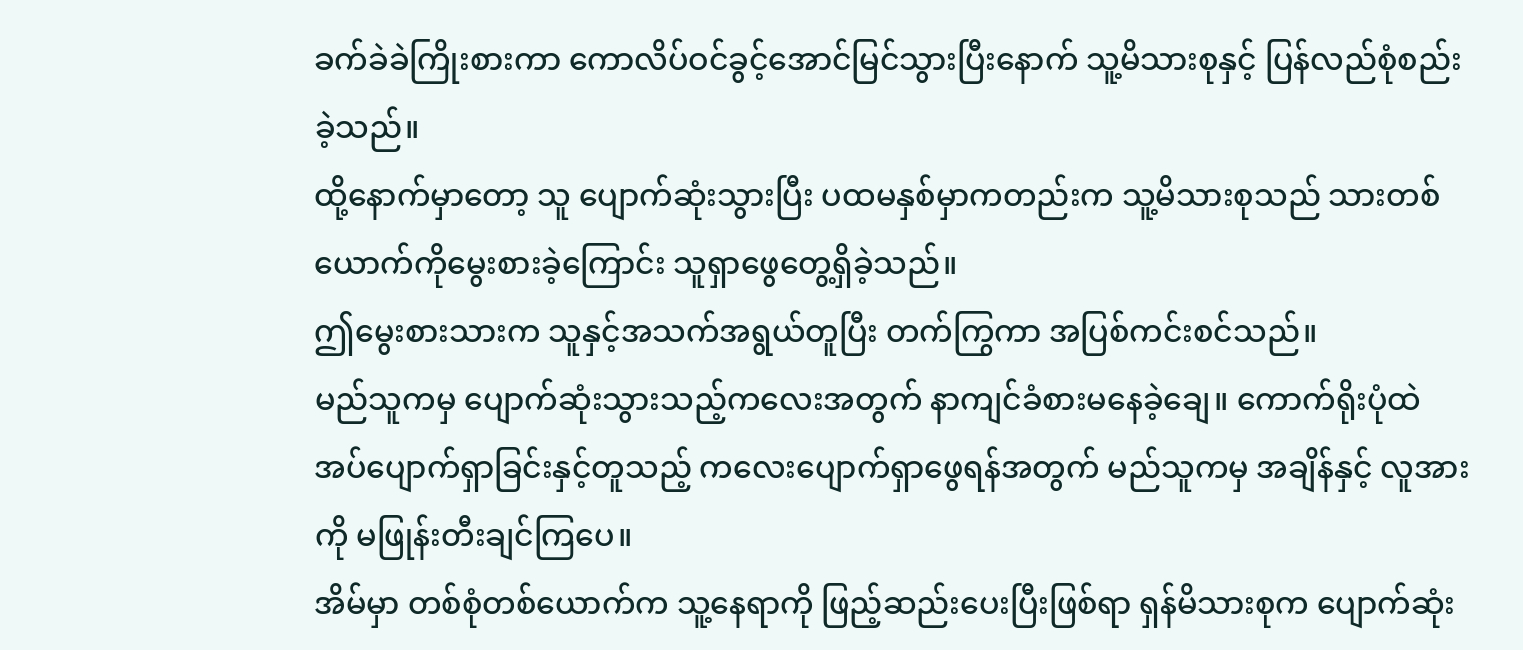ခက်ခဲခဲကြိုးစားကာ ကောလိပ်ဝင်ခွင့်အောင်မြင်သွားပြီးနောက် သူ့မိသားစုနှင့် ပြန်လည်စုံစည်းခဲ့သည်။
ထို့နောက်မှာတော့ သူ ပျောက်ဆုံးသွားပြီး ပထမနှစ်မှာကတည်းက သူ့မိသားစုသည် သားတစ်ယောက်ကိုမွေးစားခဲ့ကြောင်း သူရှာဖွေတွေ့ရှိခဲ့သည်။
ဤမွေးစားသားက သူနှင့်အသက်အရွယ်တူပြီး တက်ကြွကာ အပြစ်ကင်းစင်သည်။
မည်သူကမှ ပျောက်ဆုံးသွားသည့်ကလေးအတွက် နာကျင်ခံစားမနေခဲ့ချေ။ ကောက်ရိုးပုံထဲ အပ်ပျောက်ရှာခြင်းနှင့်တူသည့် ကလေးပျောက်ရှာဖွေရန်အတွက် မည်သူကမှ အချိန်နှင့် လူအားကို မဖြုန်းတီးချင်ကြပေ။
အိမ်မှာ တစ်စုံတစ်ယောက်က သူ့နေရာကို ဖြည့်ဆည်းပေးပြီးဖြစ်ရာ ရှန်မိသားစုက ပျောက်ဆုံး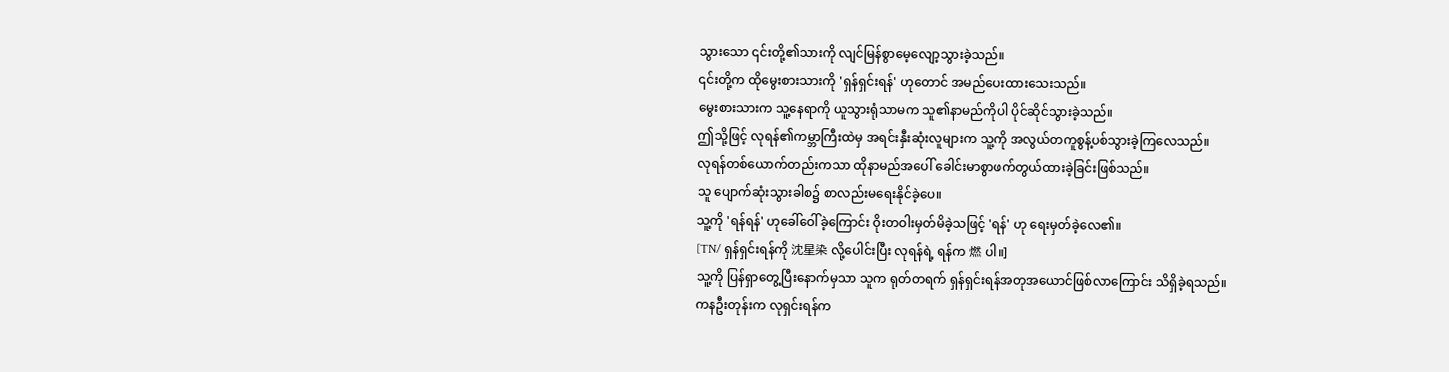သွားသော ၎င်းတို့၏သားကို လျင်မြန်စွာမေ့လျော့သွားခဲ့သည်။
၎င်းတို့က ထိုမွေးစားသားကို 'ရှန်ရှင်းရန်' ဟုတောင် အမည်ပေးထားသေးသည်။
မွေးစားသားက သူ့နေရာကို ယူသွားရုံသာမက သူ၏နာမည်ကိုပါ ပိုင်ဆိုင်သွားခဲ့သည်။
ဤသို့ဖြင့် လုရန်၏ကမ္ဘာကြီးထဲမှ အရင်းနှီးဆုံးလူများက သူ့ကို အလွယ်တကူစွန့်ပစ်သွားခဲ့ကြလေသည်။
လုရန်တစ်ယောက်တည်းကသာ ထိုနာမည်အပေါ် ခေါင်းမာစွာဖက်တွယ်ထားခဲ့ခြင်းဖြစ်သည်။
သူ ပျောက်ဆုံးသွားခါစ၌ စာလည်းမရေးနိုင်ခဲ့ပေ။
သူ့ကို 'ရန်ရန်' ဟုခေါ်ဝေါ်ခဲ့ကြောင်း ဝိုးတဝါးမှတ်မိခဲ့သဖြင့် 'ရန်' ဟု ရေးမှတ်ခဲ့လေ၏။
[TN/ ရှန်ရှင်းရန်ကို 沈星染 လို့ပေါင်းပြီး လုရန်ရဲ့ ရန်က 燃 ပါ။]
သူ့ကို ပြန်ရှာတွေ့ပြီးနောက်မှသာ သူက ရုတ်တရက် ရှန်ရှင်းရန်အတုအယောင်ဖြစ်လာကြောင်း သိရှိခဲ့ရသည်။
ကနဦးတုန်းက လုရှင်းရန်က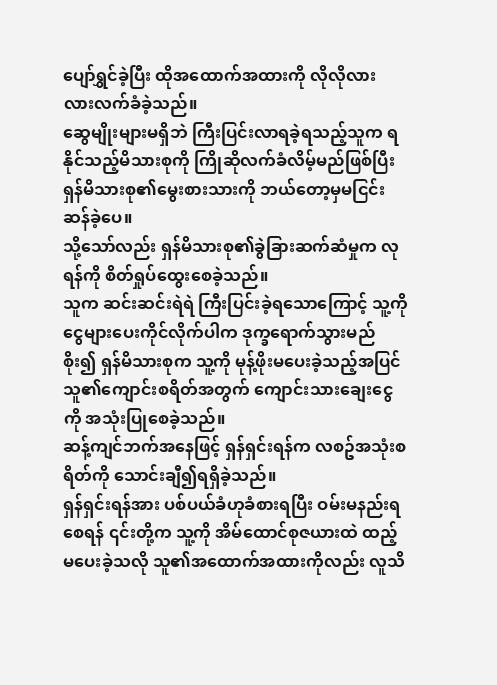ပျော်ရွှင်ခဲ့ပြီး ထိုအထောက်အထားကို လိုလိုလားလားလက်ခံခဲ့သည်။
ဆွေမျိုးများမရှိဘဲ ကြီးပြင်းလာရခဲ့ရသည့်သူက ရနိုင်သည့်မိသားစုကို ကြိုဆိုလက်ခံလိမ့်မည်ဖြစ်ပြီး ရှန်မိသားစု၏မွေးစားသားကို ဘယ်တော့မှမငြင်းဆန်ခဲ့ပေ။
သို့သော်လည်း ရှန်မိသားစု၏ခွဲခြားဆက်ဆံမှုက လုရန်ကို စိတ်ရှုပ်ထွေးစေခဲ့သည်။
သူက ဆင်းဆင်းရဲရဲ ကြီးပြင်းခဲ့ရသောကြောင့် သူ့ကို ငွေများပေးကိုင်လိုက်ပါက ဒုက္ခရောက်သွားမည်စိုး၍ ရှန်မိသားစုက သူ့ကို မုန့်ဖိုးမပေးခဲ့သည့်အပြင် သူ၏ကျောင်းစရိတ်အတွက် ကျောင်းသားချေးငွေကို အသုံးပြုစေခဲ့သည်။
ဆန့်ကျင်ဘက်အနေဖြင့် ရှန်ရှင်းရန်က လစဥ်အသုံးစရိတ်ကို သောင်းချီ၍ရရှိခဲ့သည်။
ရှန်ရှင်းရန်အား ပစ်ပယ်ခံဟုခံစားရပြီး ဝမ်းမနည်းရစေရန် ၎င်းတို့က သူ့ကို အိမ်ထောင်စုဇယားထဲ ထည့်မပေးခဲ့သလို သူ၏အထောက်အထားကိုလည်း လူသိ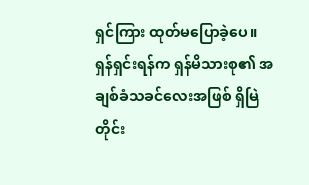ရှင်ကြား ထုတ်မပြောခဲ့ပေ။
ရှန်ရှင်းရန်က ရှန်မိသားစု၏ အချစ်ခံသခင်လေးအဖြစ် ရှိမြဲတိုင်း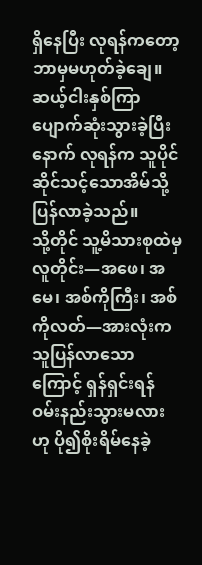ရှိနေပြီး လုရန်ကတော့ ဘာမှမဟုတ်ခဲ့ချေ။
ဆယ့်ငါးနှစ်ကြာ ပျောက်ဆုံးသွားခဲ့ပြီးနောက် လုရန်က သူပိုင်ဆိုင်သင့်သောအိမ်သို့ ပြန်လာခဲ့သည်။
သို့တိုင် သူ့မိသားစုထဲမှလူတိုင်း—အဖေ၊ အမေ၊ အစ်ကိုကြီး၊ အစ်ကိုလတ်—အားလုံးက သူပြန်လာသောကြောင့် ရှန်ရှင်းရန် ဝမ်းနည်းသွားမလားဟု ပို၍စိုးရိမ်နေခဲ့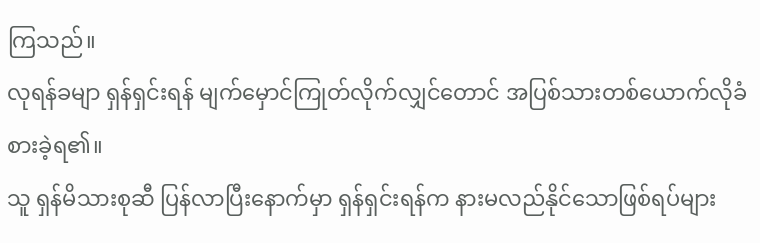ကြသည်။
လုရန်ခမျာ ရှန်ရှင်းရန် မျက်မှောင်ကြုတ်လိုက်လျှင်တောင် အပြစ်သားတစ်ယောက်လိုခံစားခဲ့ရ၏။
သူ ရှန်မိသားစုဆီ ပြန်လာပြီးနောက်မှာ ရှန်ရှင်းရန်က နားမလည်နိုင်သောဖြစ်ရပ်များ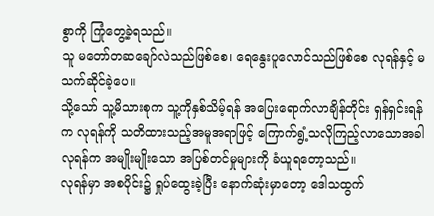စွာကို ကြုံတွေ့ခဲ့ရသည်။
သူ မတော်တဆချော်လဲသည်ဖြစ်စေ၊ ရေနွေးပူလောင်သည်ဖြစ်စေ လုရန်နှင့် မသက်ဆိုင်ခဲ့ပေ။
သို့သော် သူ့မိသားစုက သူ့ကိုနှစ်သိမ့်ရန် အပြေးရောက်လာချိန်တိုင်း ရှန်ရှင်းရန်က လုရန်ကို သတိထားသည့်အမူအရာဖြင့် ကြောက်ရွံ့သလိုကြည့်လာသောအခါ လုရန်က အမျိုးမျိုးသော အပြစ်တင်မှုများကို ခံယူရတော့သည်။
လုရန်မှာ အစပိုင်း၌ ရှုပ်ထွေးခဲ့ပြီး နောက်ဆုံးမှာတော့ ဒေါသထွက်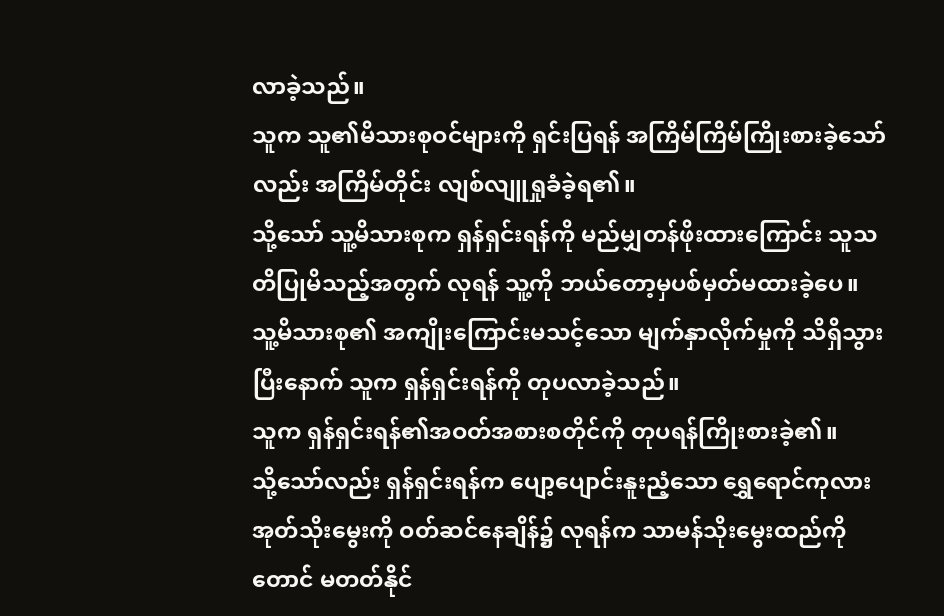လာခဲ့သည်။
သူက သူ၏မိသားစုဝင်များကို ရှင်းပြရန် အကြိမ်ကြိမ်ကြိုးစားခဲ့သော်လည်း အကြိမ်တိုင်း လျစ်လျူရှုခံခဲ့ရ၏။
သို့သော် သူ့မိသားစုက ရှန်ရှင်းရန်ကို မည်မျှတန်ဖိုးထားကြောင်း သူသတိပြုမိသည့်အတွက် လုရန် သူ့ကို ဘယ်တော့မှပစ်မှတ်မထားခဲ့ပေ။
သူ့မိသားစု၏ အကျိုးကြောင်းမသင့်သော မျက်နှာလိုက်မှုကို သိရှိသွားပြီးနောက် သူက ရှန်ရှင်းရန်ကို တုပလာခဲ့သည်။
သူက ရှန်ရှင်းရန်၏အဝတ်အစားစတိုင်ကို တုပရန်ကြိုးစားခဲ့၏။
သို့သော်လည်း ရှန်ရှင်းရန်က ပျော့ပျောင်းနူးညံ့သော ရွှေရောင်ကုလားအုတ်သိုးမွေးကို ဝတ်ဆင်နေချိန်၌ လုရန်က သာမန်သိုးမွေးထည်ကိုတောင် မတတ်နိုင်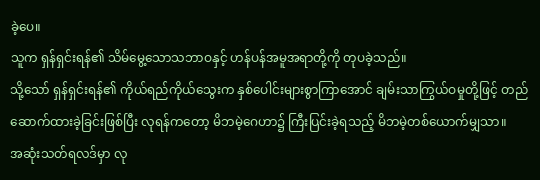ခဲ့ပေ။
သူက ရှန်ရှင်းရန်၏ သိမ်မွေ့သောသဘာဝနှင့် ဟန်ပန်အမူအရာတို့ကို တုပခဲ့သည်။
သို့သော် ရှန်ရှင်းရန်၏ ကိုယ်ရည်ကိုယ်သွေးက နှစ်ပေါင်းများစွာကြာအောင် ချမ်းသာကြွယ်ဝမှုတို့ဖြင့် တည်ဆောက်ထားခဲ့ခြင်းဖြစ်ပြီး လုရန်ကတော့ မိဘမဲ့ဂေဟာ၌ ကြီးပြင်းခဲ့ရသည့် မိဘမဲ့တစ်ယောက်မျှသာ။
အဆုံးသတ်ရလဒ်မှာ လု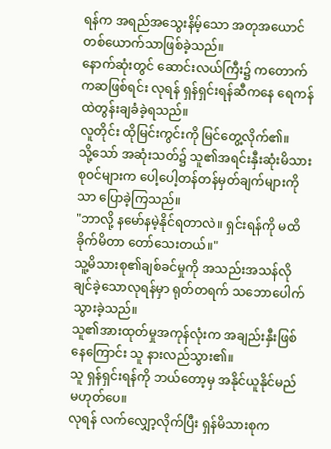ရန်က အရည်အသွေးနိမ့်သော အတုအယောင်တစ်ယောက်သာဖြစ်ခဲ့သည်။
နောက်ဆုံးတွင် ဆောင်းလယ်ကြီး၌ ကတောက်ကဆဖြစ်ရင်း လုရန် ရှန်ရှင်းရန်ဆီကနေ ရေကန်ထဲတွန်းချခံခဲ့ရသည်။
လူတိုင်း ထိုမြင်းကွင်းကို မြင်တွေ့လိုက်၏။
သို့သော် အဆုံးသတ်၌ သူ၏အရင်းနှီးဆုံးမိသားစုဝင်များက ပေါ့ပေါ့တန်တန်မှတ်ချက်များကိုသာ ပြောခဲ့ကြသည်။
"ဘာလို့ နမော်နမဲ့နိုင်ရတာလဲ။ ရှင်းရန်ကို မထိခိုက်မိတာ တော်သေးတယ်။"
သူ့မိသားစု၏ချစ်ခင်မှုကို အသည်းအသန်လိုချင်ခဲ့သောလုရန်မှာ ရုတ်တရက် သဘောပေါက်သွားခဲ့သည်။
သူ၏အားထုတ်မှုအကုန်လုံးက အချည်းနှီးဖြစ်နေကြောင်း သူ နားလည်သွား၏။
သူ ရှန်ရှင်းရန်ကို ဘယ်တော့မှ အနိုင်ယူနိုင်မည်မဟုတ်ပေ။
လုရန် လက်လျှော့လိုက်ပြီး ရှန်မိသားစုက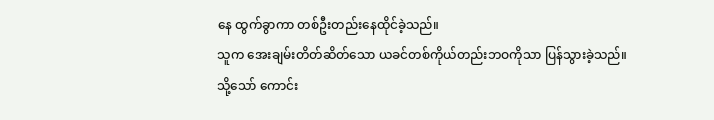နေ ထွက်ခွာကာ တစ်ဦးတည်းနေထိုင်ခဲ့သည်။
သူက အေးချမ်းတိတ်ဆိတ်သော ယခင်တစ်ကိုယ်တည်းဘဝကိုသာ ပြန်သွားခဲ့သည်။
သို့သော် ကောင်း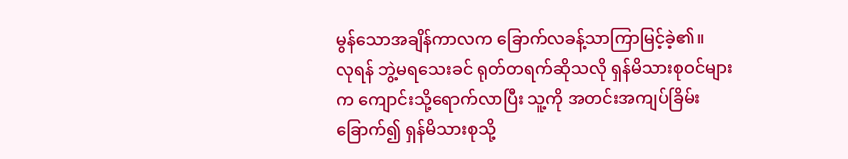မွန်သောအချိန်ကာလက ခြောက်လခန့်သာကြာမြင့်ခဲ့၏။
လုရန် ဘွဲ့မရသေးခင် ရုတ်တရက်ဆိုသလို ရှန်မိသားစုဝင်များက ကျောင်းသို့ရောက်လာပြီး သူ့ကို အတင်းအကျပ်ခြိမ်းခြောက်၍ ရှန်မိသားစုသို့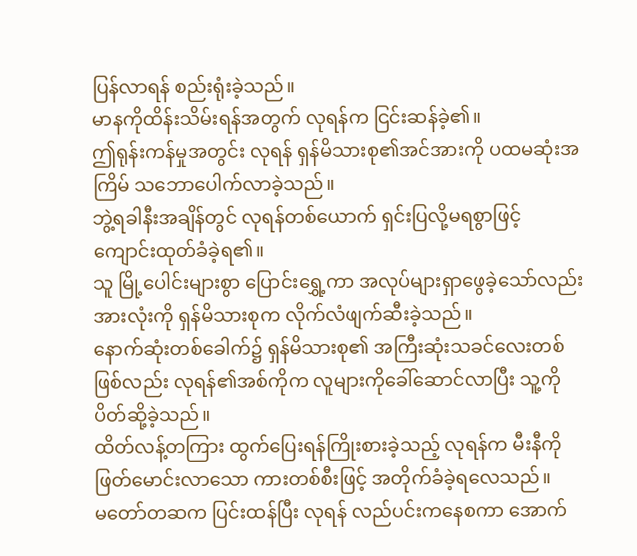ပြန်လာရန် စည်းရုံးခဲ့သည်။
မာနကိုထိန်းသိမ်းရန်အတွက် လုရန်က ငြင်းဆန်ခဲ့၏။
ဤရုန်းကန်မှုအတွင်း လုရန် ရှန်မိသားစု၏အင်အားကို ပထမဆုံးအကြိမ် သဘောပေါက်လာခဲ့သည်။
ဘွဲ့ရခါနီးအချိန်တွင် လုရန်တစ်ယောက် ရှင်းပြလို့မရစွာဖြင့် ကျောင်းထုတ်ခံခဲ့ရ၏။
သူ မြို့ပေါင်းများစွာ ပြောင်းရွှေ့ကာ အလုပ်များရှာဖွေခဲ့သော်လည်း အားလုံးကို ရှန်မိသားစုက လိုက်လံဖျက်ဆီးခဲ့သည်။
နောက်ဆုံးတစ်ခေါက်၌ ရှန်မိသားစု၏ အကြီးဆုံးသခင်လေးတစ်ဖြစ်လည်း လုရန်၏အစ်ကိုက လူများကိုခေါ်ဆောင်လာပြီး သူ့ကိုပိတ်ဆို့ခဲ့သည်။
ထိတ်လန့်တကြား ထွက်ပြေးရန်ကြိုးစားခဲ့သည့် လုရန်က မီးနီကိုဖြတ်မောင်းလာသော ကားတစ်စီးဖြင့် အတိုက်ခံခဲ့ရလေသည်။
မတော်တဆက ပြင်းထန်ပြီး လုရန် လည်ပင်းကနေစကာ အောက်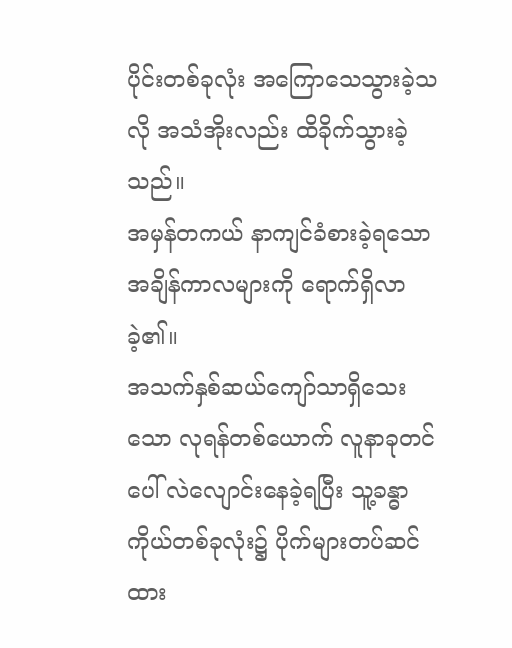ပိုင်းတစ်ခုလုံး အကြောသေသွားခဲ့သလို အသံအိုးလည်း ထိခိုက်သွားခဲ့သည်။
အမှန်တကယ် နာကျင်ခံစားခဲ့ရသော အချိန်ကာလများကို ရောက်ရှိလာခဲ့၏။
အသက်နှစ်ဆယ်ကျော်သာရှိသေးသော လုရန်တစ်ယောက် လူနာခုတင်ပေါ် လဲလျောင်းနေခဲ့ရပြီး သူ့ခန္ဓာကိုယ်တစ်ခုလုံး၌ ပိုက်များတပ်ဆင်ထား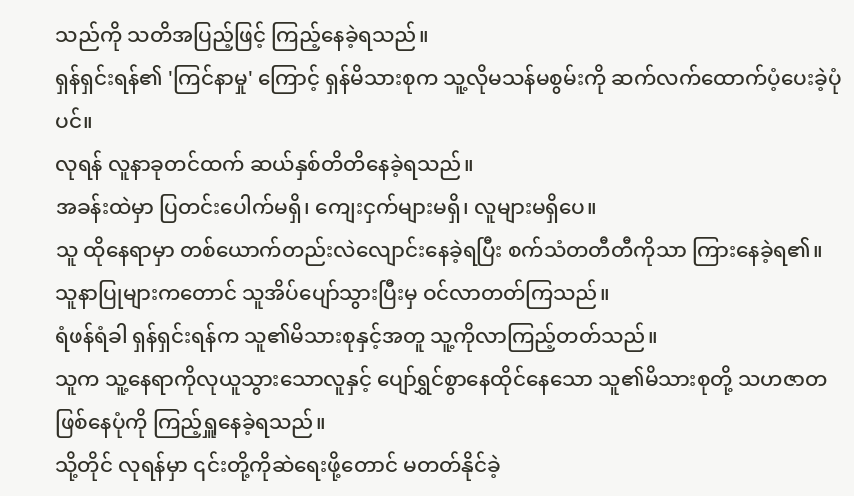သည်ကို သတိအပြည့်ဖြင့် ကြည့်နေခဲ့ရသည်။
ရှန်ရှင်းရန်၏ 'ကြင်နာမှု' ကြောင့် ရှန်မိသားစုက သူ့လိုမသန်မစွမ်းကို ဆက်လက်ထောက်ပံ့ပေးခဲ့ပုံပင်။
လုရန် လူနာခုတင်ထက် ဆယ်နှစ်တိတိနေခဲ့ရသည်။
အခန်းထဲမှာ ပြတင်းပေါက်မရှိ၊ ကျေးငှက်များမရှိ၊ လူများမရှိပေ။
သူ ထိုနေရာမှာ တစ်ယောက်တည်းလဲလျောင်းနေခဲ့ရပြီး စက်သံတတီတီကိုသာ ကြားနေခဲ့ရ၏။
သူနာပြုများကတောင် သူအိပ်ပျော်သွားပြီးမှ ဝင်လာတတ်ကြသည်။
ရံဖန်ရံခါ ရှန်ရှင်းရန်က သူ၏မိသားစုနှင့်အတူ သူ့ကိုလာကြည့်တတ်သည်။
သူက သူ့နေရာကိုလုယူသွားသောလူနှင့် ပျော်ရွှင်စွာနေထိုင်နေသော သူ၏မိသားစုတို့ သဟဇာတဖြစ်နေပုံကို ကြည့်ရှူနေခဲ့ရသည်။
သို့တိုင် လုရန်မှာ ၎င်းတို့ကိုဆဲရေးဖို့တောင် မတတ်နိုင်ခဲ့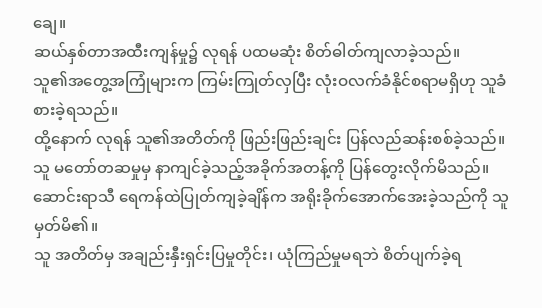ချေ။
ဆယ်နှစ်တာအထီးကျန်မှု၌ လုရန် ပထမဆုံး စိတ်ဓါတ်ကျလာခဲ့သည်။
သူ၏အတွေ့အကြုံများက ကြမ်းကြုတ်လှပြီး လုံးဝလက်ခံနိုင်စရာမရှိဟု သူခံစားခဲ့ရသည်။
ထို့နောက် လုရန် သူ၏အတိတ်ကို ဖြည်းဖြည်းချင်း ပြန်လည်ဆန်းစစ်ခဲ့သည်။
သူ မတော်တဆမှုမှ နာကျင်ခဲ့သည့်အခိုက်အတန့်ကို ပြန်တွေးလိုက်မိသည်။
ဆောင်းရာသီ ရေကန်ထဲပြုတ်ကျခဲ့ချိန်က အရိုးခိုက်အောက်အေးခဲ့သည်ကို သူမှတ်မိ၏။
သူ အတိတ်မှ အချည်းနှီးရှင်းပြမှုတိုင်း၊ ယုံကြည်မှုမရဘဲ စိတ်ပျက်ခဲ့ရ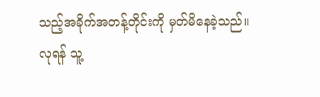သည့်အခိုက်အတန့်တိုင်းကို မှတ်မိနေခဲ့သည်။
လုရန် သူ့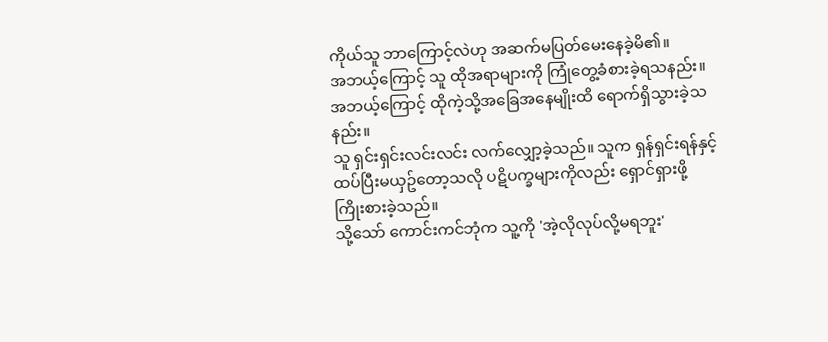ကိုယ်သူ ဘာကြောင့်လဲဟု အဆက်မပြတ်မေးနေခဲ့မိ၏။
အဘယ့်ကြောင့် သူ ထိုအရာများကို ကြုံတွေ့ခံစားခဲ့ရသနည်း။
အဘယ့်ကြောင့် ထိုကဲ့သို့အခြေအနေမျိုးထိ ရောက်ရှိသွားခဲ့သနည်း။
သူ ရှင်းရှင်းလင်းလင်း လက်လျှော့ခဲ့သည်။ သူက ရှန်ရှင်းရန်နှင့် ထပ်ပြီးမယှဥ်တော့သလို ပဋိပက္ခများကိုလည်း ရှောင်ရှားဖို့ကြိုးစားခဲ့သည်။
သို့သော် ကောင်းကင်ဘုံက သူ့ကို 'အဲ့လိုလုပ်လို့မရဘူး'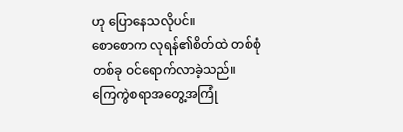ဟု ပြောနေသလိုပင်။
စောစောက လုရန်၏စိတ်ထဲ တစ်စုံတစ်ခု ဝင်ရောက်လာခဲ့သည်။
ကြေကွဲစရာအတွေ့အကြုံ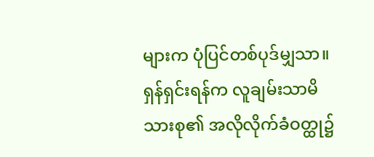များက ပုံပြင်တစ်ပုဒ်မျှသာ။
ရှန်ရှင်းရန်က လူချမ်းသာမိသားစု၏ အလိုလိုက်ခံဝတ္ထု၌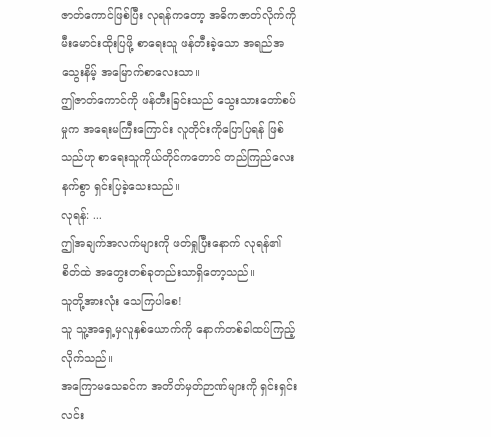ဇာတ်ကောင်ဖြစ်ပြီး လုရန်ကတော့ အဓိကဇာတ်လိုက်ကို မီးမောင်းထိုးပြဖို့ စာရေးသူ ဖန်တီးခဲ့သော အရည်အသွေးနိမ့် အမြောက်စာလေးသာ။
ဤဇာတ်ကောင်ကို ဖန်တီးခြင်းသည် သွေးသားတော်စပ်မှုက အရေးမကြီးကြောင်း လူတိုင်းကိုပြောပြရန် ဖြစ်သည်ဟု စာရေးသူကိုယ်တိုင်ကတောင် တည်ကြည်လေးနက်စွာ ရှင်းပြခဲ့သေးသည်။
လုရန်: ...
ဤအချက်အလက်များကို ဖတ်ရှုပြီးနောက် လုရန်၏စိတ်ထဲ အတွေးတစ်ခုတည်းသာရှိတော့သည်။
သူတို့အားလုံး သေကြပါစေ!
သူ သူ့အရှေ့မှလူနှစ်ယောက်ကို နောက်တစ်ခါထပ်ကြည့်လိုက်သည်။
အကြောမသေခင်က အတိတ်မှတ်ဉာဏ်များကို ရှင်းရှင်းလင်း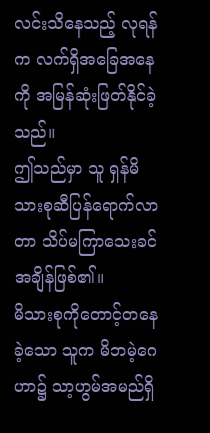လင်းသိနေသည့် လုရန်က လက်ရှိအခြေအနေကို အမြန်ဆုံးဖြတ်နိုင်ခဲ့သည်။
ဤသည်မှာ သူ ရှန်မိသားစုဆီပြန်ရောက်လာတာ သိပ်မကြာသေးခင်အချိန်ဖြစ်၏။
မိသားစုကိုတောင့်တနေခဲ့သော သူက မိဘမဲ့ဂေဟာ၌ သာ့ဟွမ်အမည်ရှိ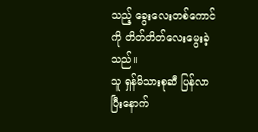သည့် ခွေးလေးတစ်ကောင်ကို တိတ်တိတ်လေးမွေးခဲ့သည်။
သူ ရှန်မိသားစုဆီ ပြန်လာပြီးနောက်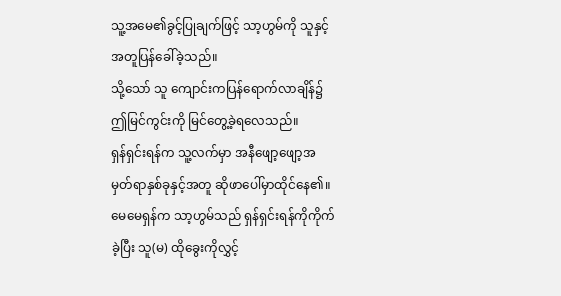သူ့အမေ၏ခွင့်ပြုချက်ဖြင့် သာ့ဟွမ်ကို သူနှင့်အတူပြန်ခေါ်ခဲ့သည်။
သို့သော် သူ ကျောင်းကပြန်ရောက်လာချိန်၌ ဤမြင်ကွင်းကို မြင်တွေ့ခဲ့ရလေသည်။
ရှန်ရှင်းရန်က သူ့လက်မှာ အနီဖျော့ဖျော့အမှတ်ရာနှစ်ခုနှင့်အတူ ဆိုဖာပေါ်မှာထိုင်နေ၏။
မေမေရှန်က သာ့ဟွမ်သည် ရှန်ရှင်းရန်ကိုကိုက်ခဲ့ပြီး သူ(မ) ထိုခွေးကိုလွှင့်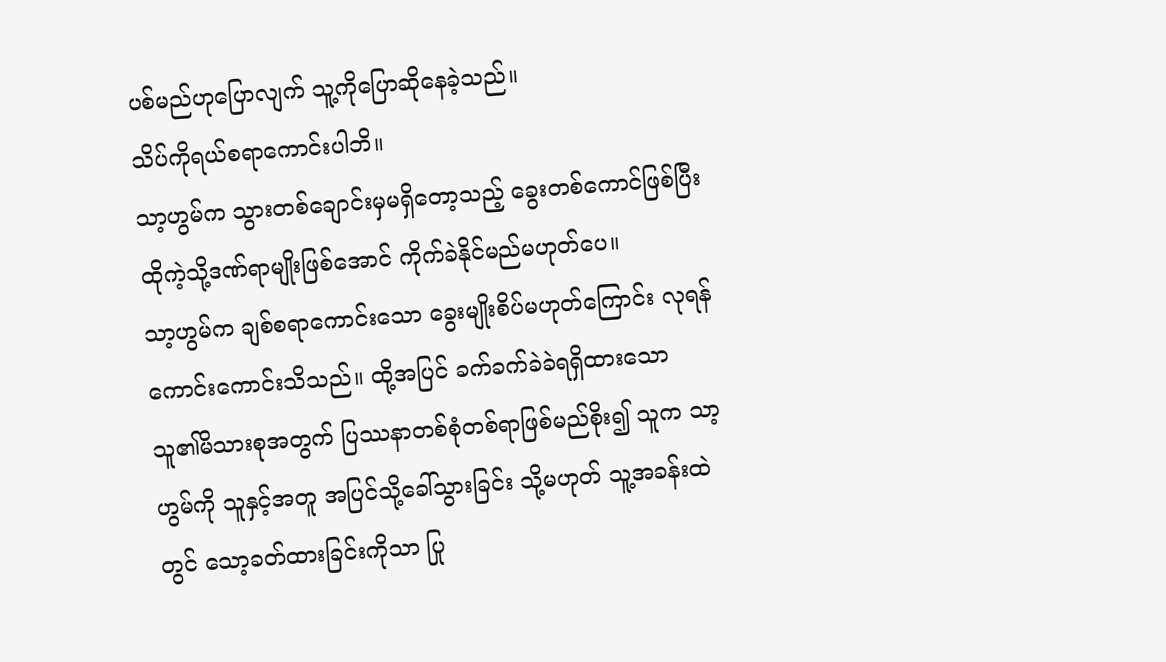ပစ်မည်ဟုပြောလျက် သူ့ကိုပြောဆိုနေခဲ့သည်။
သိပ်ကိုရယ်စရာကောင်းပါဘိ။
သာ့ဟွမ်က သွားတစ်ချောင်းမှမရှိတော့သည့် ခွေးတစ်ကောင်ဖြစ်ပြီး ထိုကဲ့သို့ဒဏ်ရာမျိုးဖြစ်အောင် ကိုက်ခဲနိုင်မည်မဟုတ်ပေ။
သာ့ဟွမ်က ချစ်စရာကောင်းသော ခွေးမျိုးစိပ်မဟုတ်ကြောင်း လုရန်ကောင်းကောင်းသိသည်။ ထို့အပြင် ခက်ခက်ခဲခဲရရှိထားသော သူ၏မိသားစုအတွက် ပြဿနာတစ်စုံတစ်ရာဖြစ်မည်စိုး၍ သူက သာ့ဟွမ်ကို သူနှင့်အတူ အပြင်သို့ခေါ်သွားခြင်း သို့မဟုတ် သူ့အခန်းထဲတွင် သော့ခတ်ထားခြင်းကိုသာ ပြု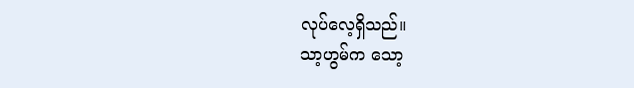လုပ်လေ့ရှိသည်။
သာ့ဟွမ်က သော့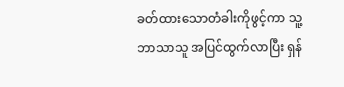ခတ်ထားသောတံခါးကိုဖွင့်ကာ သူ့ဘာသာသူ အပြင်ထွက်လာပြီး ရှန်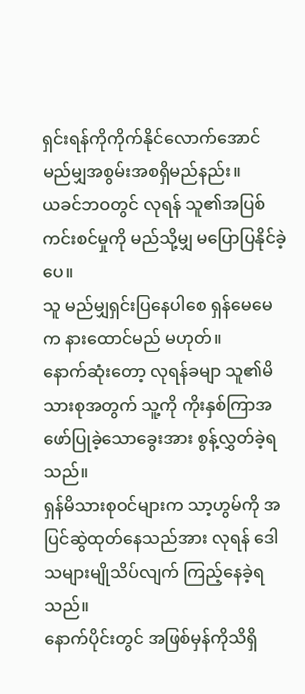ရှင်းရန်ကိုကိုက်နိုင်လောက်အောင် မည်မျှအစွမ်းအစရှိမည်နည်း။
ယခင်ဘဝတွင် လုရန် သူ၏အပြစ်ကင်းစင်မှုကို မည်သို့မျှ မပြောပြနိုင်ခဲ့ပေ။
သူ မည်မျှရှင်းပြနေပါစေ ရှန်မေမေက နားထောင်မည် မဟုတ်။
နောက်ဆုံးတော့ လုရန်ခမျာ သူ၏မိသားစုအတွက် သူ့ကို ကိုးနှစ်ကြာအဖော်ပြုခဲ့သောခွေးအား စွန့်လွှတ်ခဲ့ရသည်။
ရှန်မိသားစုဝင်များက သာ့ဟွမ်ကို အပြင်ဆွဲထုတ်နေသည်အား လုရန် ဒေါသများမျိုသိပ်လျက် ကြည့်နေခဲ့ရသည်။
နောက်ပိုင်းတွင် အဖြစ်မှန်ကိုသိရှိ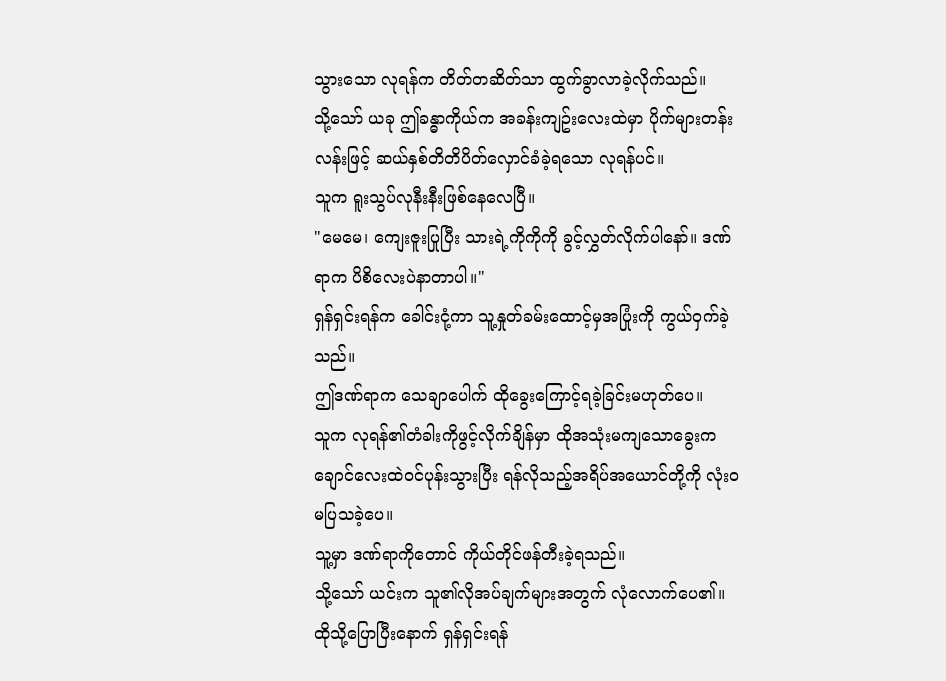သွားသော လုရန်က တိတ်တဆိတ်သာ ထွက်ခွာလာခဲ့လိုက်သည်။
သို့သော် ယခု ဤခန္ဓာကိုယ်က အခန်းကျဥ်းလေးထဲမှာ ပိုက်များတန်းလန်းဖြင့် ဆယ်နှစ်တိတိပိတ်လှောင်ခံခဲ့ရသော လုရန်ပင်။
သူက ရူးသွပ်လုနီးနီးဖြစ်နေလေပြီ။
"မေမေ၊ ကျေးဇူးပြုပြီး သားရဲ့ကိုကိုကို ခွင့်လွှတ်လိုက်ပါနော်။ ဒဏ်ရာက ပိစိလေးပဲနာတာပါ။"
ရှန်ရှင်းရန်က ခေါင်းငုံ့ကာ သူ့နှုတ်ခမ်းထောင့်မှအပြုံးကို ကွယ်ဝှက်ခဲ့သည်။
ဤဒဏ်ရာက သေချာပေါက် ထိုခွေးကြောင့်ရခဲ့ခြင်းမဟုတ်ပေ။
သူက လုရန်၏တံခါးကိုဖွင့်လိုက်ချိန်မှာ ထိုအသုံးမကျသောခွေးက ချောင်လေးထဲဝင်ပုန်းသွားပြီး ရန်လိုသည့်အရိပ်အယောင်တို့ကို လုံးဝမပြသခဲ့ပေ။
သူ့မှာ ဒဏ်ရာကိုတောင် ကိုယ်တိုင်ဖန်တီးခဲ့ရသည်။
သို့သော် ယင်းက သူ၏လိုအပ်ချက်များအတွက် လုံလောက်ပေ၏။
ထိုသို့ပြောပြီးနောက် ရှန်ရှင်းရန်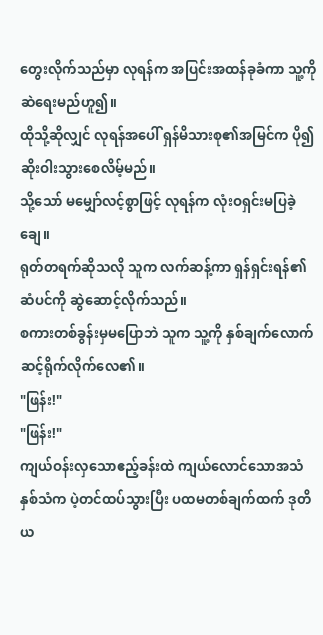တွေးလိုက်သည်မှာ လုရန်က အပြင်းအထန်ခုခံကာ သူ့ကိုဆဲရေးမည်ဟူ၍။
ထိုသို့ဆိုလျှင် လုရန်အပေါ် ရှန်မိသားစု၏အမြင်က ပို၍ဆိုးဝါးသွားစေလိမ့်မည်။
သို့သော် မမျှော်လင့်စွာဖြင့် လုရန်က လုံးဝရှင်းမပြခဲ့ချေ။
ရုတ်တရက်ဆိုသလို သူက လက်ဆန့်ကာ ရှန်ရှင်းရန်၏ဆံပင်ကို ဆွဲဆောင့်လိုက်သည်။
စကားတစ်ခွန်းမှမပြောဘဲ သူက သူ့ကို နှစ်ချက်လောက်ဆင့်ရိုက်လိုက်လေ၏။
"ဖြန်း!"
"ဖြန်း!"
ကျယ်ဝန်းလှသောဧည့်ခန်းထဲ ကျယ်လောင်သောအသံနှစ်သံက ပဲ့တင်ထပ်သွားပြီး ပထမတစ်ချက်ထက် ဒုတိယ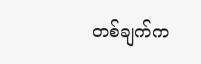တစ်ချက်က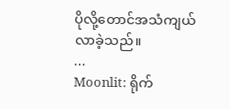ပိုလို့တောင်အသံကျယ်လာခဲ့သည်။
...
Moonlit: ရိုက်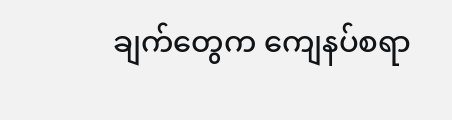ချက်တွေက ကျေနပ်စရာ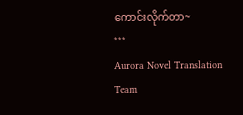ကောင်းလိုက်တာ~
***
Aurora Novel Translation Team